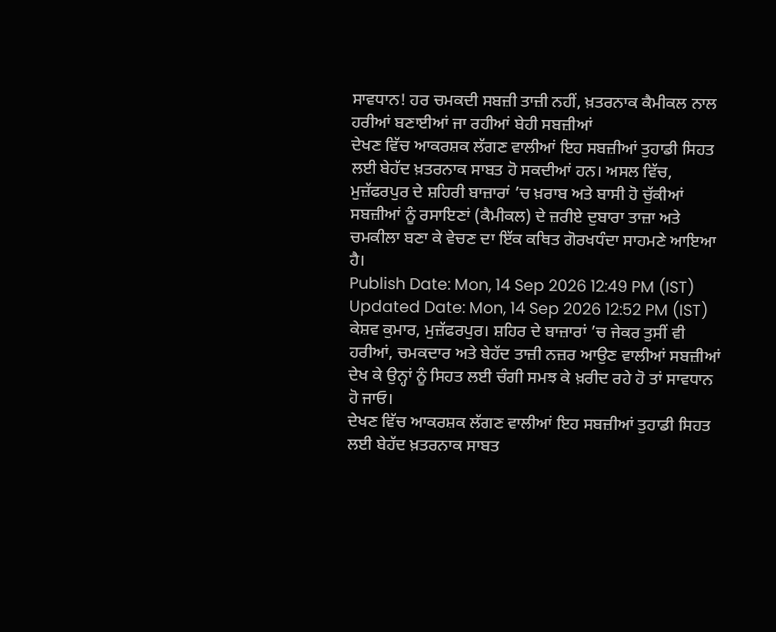ਸਾਵਧਾਨ! ਹਰ ਚਮਕਦੀ ਸਬਜ਼ੀ ਤਾਜ਼ੀ ਨਹੀਂ, ਖ਼ਤਰਨਾਕ ਕੈਮੀਕਲ ਨਾਲ ਹਰੀਆਂ ਬਣਾਈਆਂ ਜਾ ਰਹੀਆਂ ਬੇਹੀ ਸਬਜ਼ੀਆਂ
ਦੇਖਣ ਵਿੱਚ ਆਕਰਸ਼ਕ ਲੱਗਣ ਵਾਲੀਆਂ ਇਹ ਸਬਜ਼ੀਆਂ ਤੁਹਾਡੀ ਸਿਹਤ ਲਈ ਬੇਹੱਦ ਖ਼ਤਰਨਾਕ ਸਾਬਤ ਹੋ ਸਕਦੀਆਂ ਹਨ। ਅਸਲ ਵਿੱਚ, ਮੁਜ਼ੱਫਰਪੁਰ ਦੇ ਸ਼ਹਿਰੀ ਬਾਜ਼ਾਰਾਂ ’ਚ ਖ਼ਰਾਬ ਅਤੇ ਬਾਸੀ ਹੋ ਚੁੱਕੀਆਂ ਸਬਜ਼ੀਆਂ ਨੂੰ ਰਸਾਇਣਾਂ (ਕੈਮੀਕਲ) ਦੇ ਜ਼ਰੀਏ ਦੁਬਾਰਾ ਤਾਜ਼ਾ ਅਤੇ ਚਮਕੀਲਾ ਬਣਾ ਕੇ ਵੇਚਣ ਦਾ ਇੱਕ ਕਥਿਤ ਗੋਰਖਧੰਦਾ ਸਾਹਮਣੇ ਆਇਆ ਹੈ।
Publish Date: Mon, 14 Sep 2026 12:49 PM (IST)
Updated Date: Mon, 14 Sep 2026 12:52 PM (IST)
ਕੇਸ਼ਵ ਕੁਮਾਰ, ਮੁਜ਼ੱਫਰਪੁਰ। ਸ਼ਹਿਰ ਦੇ ਬਾਜ਼ਾਰਾਂ ’ਚ ਜੇਕਰ ਤੁਸੀਂ ਵੀ ਹਰੀਆਂ, ਚਮਕਦਾਰ ਅਤੇ ਬੇਹੱਦ ਤਾਜ਼ੀ ਨਜ਼ਰ ਆਉਣ ਵਾਲੀਆਂ ਸਬਜ਼ੀਆਂ ਦੇਖ ਕੇ ਉਨ੍ਹਾਂ ਨੂੰ ਸਿਹਤ ਲਈ ਚੰਗੀ ਸਮਝ ਕੇ ਖ਼ਰੀਦ ਰਹੇ ਹੋ ਤਾਂ ਸਾਵਧਾਨ ਹੋ ਜਾਓ।
ਦੇਖਣ ਵਿੱਚ ਆਕਰਸ਼ਕ ਲੱਗਣ ਵਾਲੀਆਂ ਇਹ ਸਬਜ਼ੀਆਂ ਤੁਹਾਡੀ ਸਿਹਤ ਲਈ ਬੇਹੱਦ ਖ਼ਤਰਨਾਕ ਸਾਬਤ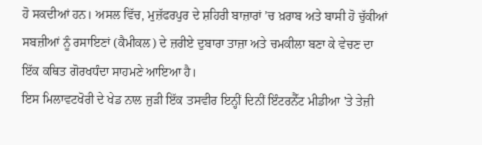ਹੋ ਸਕਦੀਆਂ ਹਨ। ਅਸਲ ਵਿੱਚ, ਮੁਜ਼ੱਫਰਪੁਰ ਦੇ ਸ਼ਹਿਰੀ ਬਾਜ਼ਾਰਾਂ ’ਚ ਖ਼ਰਾਬ ਅਤੇ ਬਾਸੀ ਹੋ ਚੁੱਕੀਆਂ ਸਬਜ਼ੀਆਂ ਨੂੰ ਰਸਾਇਣਾਂ (ਕੈਮੀਕਲ) ਦੇ ਜ਼ਰੀਏ ਦੁਬਾਰਾ ਤਾਜ਼ਾ ਅਤੇ ਚਮਕੀਲਾ ਬਣਾ ਕੇ ਵੇਚਣ ਦਾ ਇੱਕ ਕਥਿਤ ਗੋਰਖਧੰਦਾ ਸਾਹਮਣੇ ਆਇਆ ਹੈ।
ਇਸ ਮਿਲਾਵਟਖੋਰੀ ਦੇ ਖੇਡ ਨਾਲ ਜੁੜੀ ਇੱਕ ਤਸਵੀਰ ਇਨ੍ਹੀਂ ਦਿਨੀਂ ਇੰਟਰਨੈੱਟ ਮੀਡੀਆ 'ਤੇ ਤੇਜ਼ੀ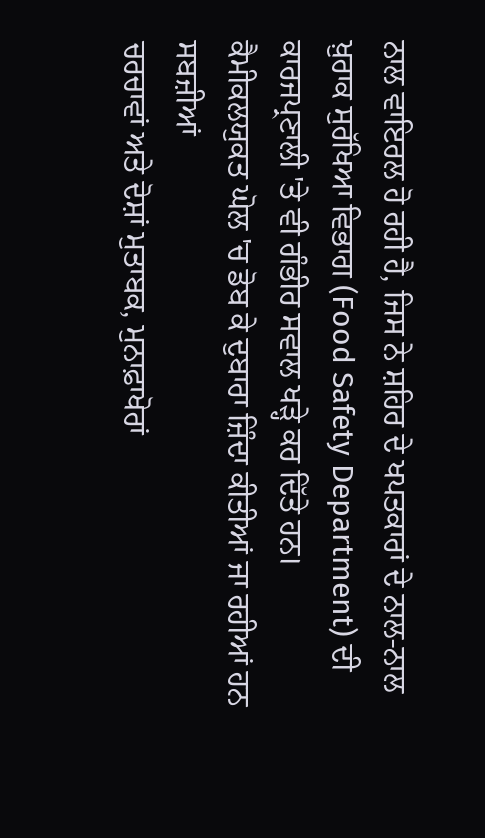ਨਾਲ ਵਾਇਰਲ ਹੋ ਰਹੀ ਹੈ, ਜਿਸ ਨੇ ਸ਼ਹਿਰ ਦੇ ਖਪਤਕਾਰਾਂ ਦੇ ਨਾਲ-ਨਾਲ ਖ਼ੁਰਾਕ ਸੁਰੱਖਿਆ ਵਿਭਾਗ (Food Safety Department) ਦੀ ਕਾਰਜਪ੍ਰਣਾਲੀ 'ਤੇ ਵੀ ਗੰਭੀਰ ਸਵਾਲ ਖੜ੍ਹੇ ਕਰ ਦਿੱਤੇ ਹਨ।
ਕੈਮੀਕਲਯੁਕਤ ਘੋਲ 'ਚ ਡੋਬ ਕੇ ਦੁਬਾਰਾ ਜ਼ਿੰਦਾ ਕੀਤੀਆਂ ਜਾ ਰਹੀਆਂ ਹਨ ਸਬਜ਼ੀਆਂ
ਚਰਚਾਵਾਂ ਅਤੇ ਦੋਸ਼ਾਂ ਮੁਤਾਬਕ, ਮੁਨਾਫ਼ਾਖੋਰਾਂ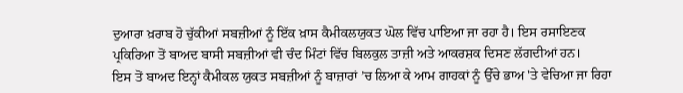ਦੁਆਰਾ ਖ਼ਰਾਬ ਹੋ ਚੁੱਕੀਆਂ ਸਬਜ਼ੀਆਂ ਨੂੰ ਇੱਕ ਖ਼ਾਸ ਕੈਮੀਕਲਯੁਕਤ ਘੋਲ ਵਿੱਚ ਪਾਇਆ ਜਾ ਰਹਾ ਹੈ। ਇਸ ਰਸਾਇਣਕ ਪ੍ਰਕਿਰਿਆ ਤੋਂ ਬਾਅਦ ਬਾਸੀ ਸਬਜ਼ੀਆਂ ਵੀ ਚੰਦ ਮਿੰਟਾਂ ਵਿੱਚ ਬਿਲਕੁਲ ਤਾਜ਼ੀ ਅਤੇ ਆਕਰਸ਼ਕ ਦਿਸਣ ਲੱਗਦੀਆਂ ਹਨ।
ਇਸ ਤੋਂ ਬਾਅਦ ਇਨ੍ਹਾਂ ਕੈਮੀਕਲ ਯੁਕਤ ਸਬਜ਼ੀਆਂ ਨੂੰ ਬਾਜ਼ਾਰਾਂ ’ਚ ਲਿਆ ਕੇ ਆਮ ਗਾਹਕਾਂ ਨੂੰ ਉੱਚੇ ਭਾਅ 'ਤੇ ਵੇਚਿਆ ਜਾ ਰਿਹਾ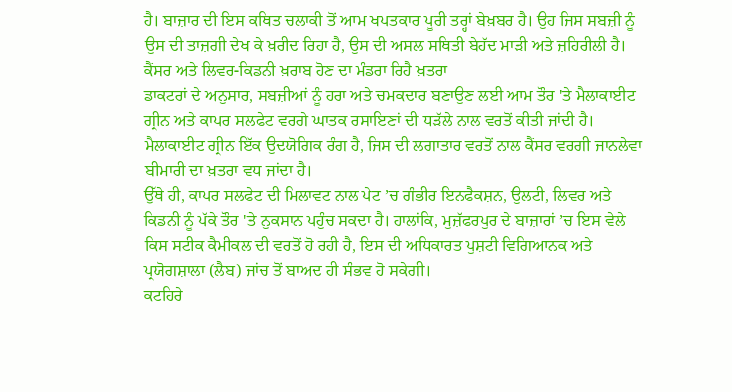ਹੈ। ਬਾਜ਼ਾਰ ਦੀ ਇਸ ਕਥਿਤ ਚਲਾਕੀ ਤੋਂ ਆਮ ਖਪਤਕਾਰ ਪੂਰੀ ਤਰ੍ਹਾਂ ਬੇਖ਼ਬਰ ਹੈ। ਉਹ ਜਿਸ ਸਬਜ਼ੀ ਨੂੰ ਉਸ ਦੀ ਤਾਜ਼ਗੀ ਦੇਖ ਕੇ ਖ਼ਰੀਦ ਰਿਹਾ ਹੈ, ਉਸ ਦੀ ਅਸਲ ਸਥਿਤੀ ਬੇਹੱਦ ਮਾੜੀ ਅਤੇ ਜ਼ਹਿਰੀਲੀ ਹੈ।
ਕੈਂਸਰ ਅਤੇ ਲਿਵਰ-ਕਿਡਨੀ ਖ਼ਰਾਬ ਹੋਣ ਦਾ ਮੰਡਰਾ ਰਿਹੈ ਖ਼ਤਰਾ
ਡਾਕਟਰਾਂ ਦੇ ਅਨੁਸਾਰ, ਸਬਜ਼ੀਆਂ ਨੂੰ ਹਰਾ ਅਤੇ ਚਮਕਦਾਰ ਬਣਾਉਣ ਲਈ ਆਮ ਤੌਰ 'ਤੇ ਮੈਲਾਕਾਈਟ ਗ੍ਰੀਨ ਅਤੇ ਕਾਪਰ ਸਲਫੇਟ ਵਰਗੇ ਘਾਤਕ ਰਸਾਇਣਾਂ ਦੀ ਧੜੱਲੇ ਨਾਲ ਵਰਤੋਂ ਕੀਤੀ ਜਾਂਦੀ ਹੈ। ਮੈਲਾਕਾਈਟ ਗ੍ਰੀਨ ਇੱਕ ਉਦਯੋਗਿਕ ਰੰਗ ਹੈ, ਜਿਸ ਦੀ ਲਗਾਤਾਰ ਵਰਤੋਂ ਨਾਲ ਕੈਂਸਰ ਵਰਗੀ ਜਾਨਲੇਵਾ ਬੀਮਾਰੀ ਦਾ ਖ਼ਤਰਾ ਵਧ ਜਾਂਦਾ ਹੈ।
ਉੱਥੇ ਹੀ, ਕਾਪਰ ਸਲਫੇਟ ਦੀ ਮਿਲਾਵਟ ਨਾਲ ਪੇਟ ’ਚ ਗੰਭੀਰ ਇਨਫੈਕਸ਼ਨ, ਉਲਟੀ, ਲਿਵਰ ਅਤੇ ਕਿਡਨੀ ਨੂੰ ਪੱਕੇ ਤੌਰ 'ਤੇ ਨੁਕਸਾਨ ਪਹੁੰਚ ਸਕਦਾ ਹੈ। ਹਾਲਾਂਕਿ, ਮੁਜ਼ੱਫਰਪੁਰ ਦੇ ਬਾਜ਼ਾਰਾਂ ’ਚ ਇਸ ਵੇਲੇ ਕਿਸ ਸਟੀਕ ਕੈਮੀਕਲ ਦੀ ਵਰਤੋਂ ਹੋ ਰਹੀ ਹੈ, ਇਸ ਦੀ ਅਧਿਕਾਰਤ ਪੁਸ਼ਟੀ ਵਿਗਿਆਨਕ ਅਤੇ ਪ੍ਰਯੋਗਸ਼ਾਲਾ (ਲੈਬ) ਜਾਂਚ ਤੋਂ ਬਾਅਦ ਹੀ ਸੰਭਵ ਹੋ ਸਕੇਗੀ।
ਕਟਹਿਰੇ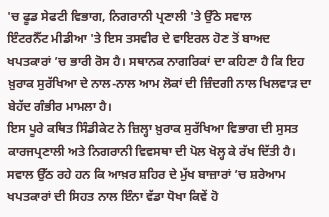'ਚ ਫੂਡ ਸੇਫਟੀ ਵਿਭਾਗ, ਨਿਗਰਾਨੀ ਪ੍ਰਣਾਲੀ 'ਤੇ ਉੱਠੇ ਸਵਾਲ
ਇੰਟਰਨੈੱਟ ਮੀਡੀਆ 'ਤੇ ਇਸ ਤਸਵੀਰ ਦੇ ਵਾਇਰਲ ਹੋਣ ਤੋਂ ਬਾਅਦ ਖਪਤਕਾਰਾਂ ’ਚ ਭਾਰੀ ਰੋਸ ਹੈ। ਸਥਾਨਕ ਨਾਗਰਿਕਾਂ ਦਾ ਕਹਿਣਾ ਹੈ ਕਿ ਇਹ ਖ਼ੁਰਾਕ ਸੁਰੱਖਿਆ ਦੇ ਨਾਲ-ਨਾਲ ਆਮ ਲੋਕਾਂ ਦੀ ਜ਼ਿੰਦਗੀ ਨਾਲ ਖਿਲਵਾੜ ਦਾ ਬੇਹੱਦ ਗੰਭੀਰ ਮਾਮਲਾ ਹੈ।
ਇਸ ਪੂਰੇ ਕਥਿਤ ਸਿੰਡੀਕੇਟ ਨੇ ਜ਼ਿਲ੍ਹਾ ਖ਼ੁਰਾਕ ਸੁਰੱਖਿਆ ਵਿਭਾਗ ਦੀ ਸੁਸਤ ਕਾਰਜਪ੍ਰਣਾਲੀ ਅਤੇ ਨਿਗਰਾਨੀ ਵਿਵਸਥਾ ਦੀ ਪੋਲ ਖੋਲ੍ਹ ਕੇ ਰੱਖ ਦਿੱਤੀ ਹੈ। ਸਵਾਲ ਉੱਠ ਰਹੇ ਹਨ ਕਿ ਆਖ਼ਰ ਸ਼ਹਿਰ ਦੇ ਮੁੱਖ ਬਾਜ਼ਾਰਾਂ ’ਚ ਸ਼ਰੇਆਮ ਖਪਤਕਾਰਾਂ ਦੀ ਸਿਹਤ ਨਾਲ ਇੰਨਾ ਵੱਡਾ ਧੋਖਾ ਕਿਵੇਂ ਹੋ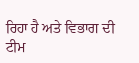ਰਿਹਾ ਹੈ ਅਤੇ ਵਿਭਾਗ ਦੀ ਟੀਮ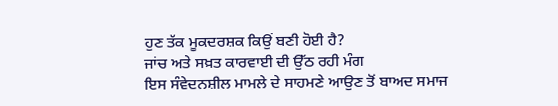ਹੁਣ ਤੱਕ ਮੂਕਦਰਸ਼ਕ ਕਿਉਂ ਬਣੀ ਹੋਈ ਹੈ?
ਜਾਂਚ ਅਤੇ ਸਖ਼ਤ ਕਾਰਵਾਈ ਦੀ ਉੱਠ ਰਹੀ ਮੰਗ
ਇਸ ਸੰਵੇਦਨਸ਼ੀਲ ਮਾਮਲੇ ਦੇ ਸਾਹਮਣੇ ਆਉਣ ਤੋਂ ਬਾਅਦ ਸਮਾਜ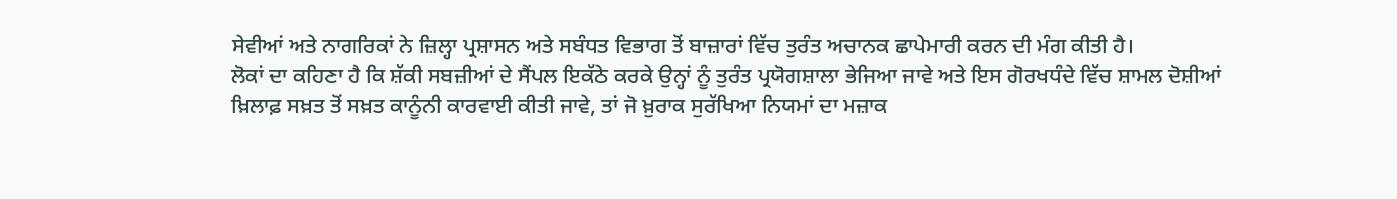ਸੇਵੀਆਂ ਅਤੇ ਨਾਗਰਿਕਾਂ ਨੇ ਜ਼ਿਲ੍ਹਾ ਪ੍ਰਸ਼ਾਸਨ ਅਤੇ ਸਬੰਧਤ ਵਿਭਾਗ ਤੋਂ ਬਾਜ਼ਾਰਾਂ ਵਿੱਚ ਤੁਰੰਤ ਅਚਾਨਕ ਛਾਪੇਮਾਰੀ ਕਰਨ ਦੀ ਮੰਗ ਕੀਤੀ ਹੈ।
ਲੋਕਾਂ ਦਾ ਕਹਿਣਾ ਹੈ ਕਿ ਸ਼ੱਕੀ ਸਬਜ਼ੀਆਂ ਦੇ ਸੈਂਪਲ ਇਕੱਠੇ ਕਰਕੇ ਉਨ੍ਹਾਂ ਨੂੰ ਤੁਰੰਤ ਪ੍ਰਯੋਗਸ਼ਾਲਾ ਭੇਜਿਆ ਜਾਵੇ ਅਤੇ ਇਸ ਗੋਰਖਧੰਦੇ ਵਿੱਚ ਸ਼ਾਮਲ ਦੋਸ਼ੀਆਂ ਖ਼ਿਲਾਫ਼ ਸਖ਼ਤ ਤੋਂ ਸਖ਼ਤ ਕਾਨੂੰਨੀ ਕਾਰਵਾਈ ਕੀਤੀ ਜਾਵੇ, ਤਾਂ ਜੋ ਖ਼ੁਰਾਕ ਸੁਰੱਖਿਆ ਨਿਯਮਾਂ ਦਾ ਮਜ਼ਾਕ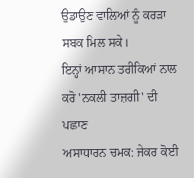ਉਡਾਉਣ ਵਾਲਿਆਂ ਨੂੰ ਕਰੜਾ ਸਬਕ ਮਿਲ ਸਕੇ।
ਇਨ੍ਹਾਂ ਆਸਾਨ ਤਰੀਕਿਆਂ ਨਾਲ ਕਰੋ 'ਨਕਲੀ ਤਾਜ਼ਗੀ' ਦੀ ਪਛਾਣ
ਅਸਾਧਾਰਨ ਚਮਕ: ਜੇਕਰ ਕੋਈ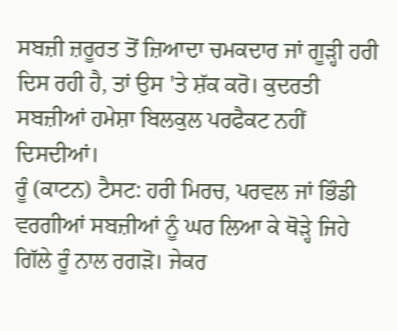ਸਬਜ਼ੀ ਜ਼ਰੂਰਤ ਤੋਂ ਜ਼ਿਆਦਾ ਚਮਕਦਾਰ ਜਾਂ ਗੂੜ੍ਹੀ ਹਰੀ ਦਿਸ ਰਹੀ ਹੈ, ਤਾਂ ਉਸ 'ਤੇ ਸ਼ੱਕ ਕਰੋ। ਕੁਦਰਤੀ ਸਬਜ਼ੀਆਂ ਹਮੇਸ਼ਾ ਬਿਲਕੁਲ ਪਰਫੈਕਟ ਨਹੀਂ ਦਿਸਦੀਆਂ।
ਰੂੰ (ਕਾਟਨ) ਟੈਸਟ: ਹਰੀ ਮਿਰਚ, ਪਰਵਲ ਜਾਂ ਭਿੰਡੀ ਵਰਗੀਆਂ ਸਬਜ਼ੀਆਂ ਨੂੰ ਘਰ ਲਿਆ ਕੇ ਥੋੜ੍ਹੇ ਜਿਹੇ ਗਿੱਲੇ ਰੂੰ ਨਾਲ ਰਗੜੋ। ਜੇਕਰ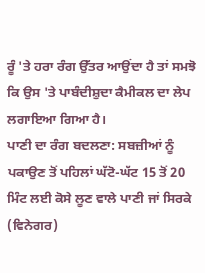ਰੂੰ 'ਤੇ ਹਰਾ ਰੰਗ ਉੱਤਰ ਆਉਂਦਾ ਹੈ ਤਾਂ ਸਮਝੋ ਕਿ ਉਸ 'ਤੇ ਪਾਬੰਦੀਸ਼ੁਦਾ ਕੈਮੀਕਲ ਦਾ ਲੇਪ ਲਗਾਇਆ ਗਿਆ ਹੈ।
ਪਾਣੀ ਦਾ ਰੰਗ ਬਦਲਣਾ: ਸਬਜ਼ੀਆਂ ਨੂੰ ਪਕਾਉਣ ਤੋਂ ਪਹਿਲਾਂ ਘੱਟੋ-ਘੱਟ 15 ਤੋਂ 20 ਮਿੰਟ ਲਈ ਕੋਸੇ ਲੂਣ ਵਾਲੇ ਪਾਣੀ ਜਾਂ ਸਿਰਕੇ (ਵਿਨੇਗਰ)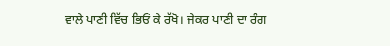ਵਾਲੇ ਪਾਣੀ ਵਿੱਚ ਭਿਓਂ ਕੇ ਰੱਖੋ। ਜੇਕਰ ਪਾਣੀ ਦਾ ਰੰਗ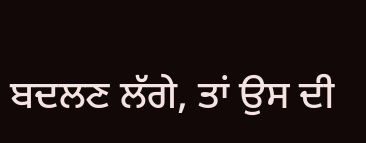ਬਦਲਣ ਲੱਗੇ, ਤਾਂ ਉਸ ਦੀ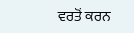ਵਰਤੋਂ ਕਰਨ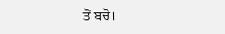ਤੋਂ ਬਚੋ।